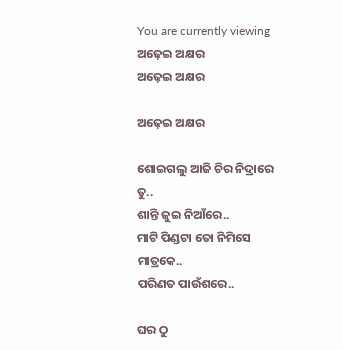You are currently viewing ଅଢ଼େଇ ଅକ୍ଷର
ଅଢ଼େଇ ଅକ୍ଷର

ଅଢ଼େଇ ଅକ୍ଷର

ଶୋଇଗଲୁ ଆଜି ଚିର ନିଦ୍ରାରେ ତୁ..
ଶାନ୍ତି ଜୁଇ ନିଆଁରେ..
ମାଟି ପିଣ୍ଡଟା ତୋ ନିମିସେ ମାତ୍ରକେ..
ପରିଣତ ପାଉଁଶରେ..

ଘର ଠୁ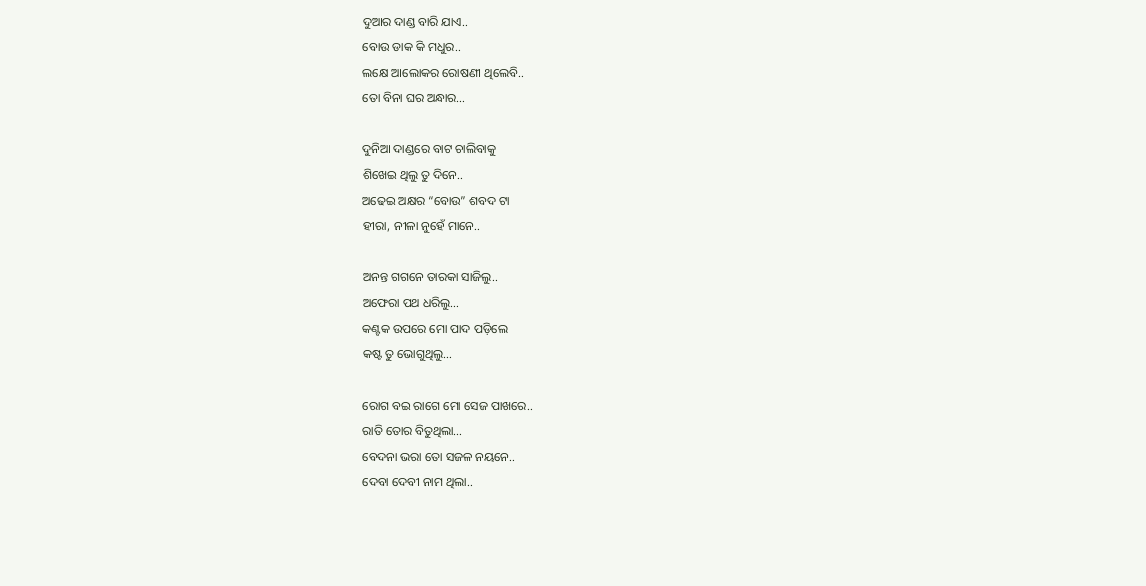ଦୁଆର ଦାଣ୍ଡ ବାରି ଯାଏ..
ବୋଉ ଡାକ କି ମଧୁର..
ଲକ୍ଷେ ଆଲୋକର ରୋଷଣୀ ଥିଲେବି..
ତୋ ବିନା ଘର ଅନ୍ଧାର…

ଦୁନିଆ ଦାଣ୍ଡରେ ବାଟ ଚାଲିବାକୁ
ଶିଖେଇ ଥିଲୁ ତୁ ଦିନେ..
ଅଢେଇ ଅକ୍ଷର “ବୋଉ” ଶବଦ ଟା
ହୀରା, ନୀଳା ନୁହେଁ ମାନେ..

ଅନନ୍ତ ଗଗନେ ତାରକା ସାଜିଲୁ..
ଅଫେରା ପଥ ଧରିଲୁ…
କଣ୍ଟକ ଉପରେ ମୋ ପାଦ ପଡ଼ିଲେ
କଷ୍ଟ ତୁ ଭୋଗୁଥିଲୁ…

ରୋଗ ବଇ ରାଗେ ମୋ ସେଜ ପାଖରେ..
ରାତି ତୋର ବିତୁଥିଲା…
ବେଦନା ଭରା ତୋ ସଜଳ ନୟନେ..
ଦେବା ଦେବୀ ନାମ ଥିଲା..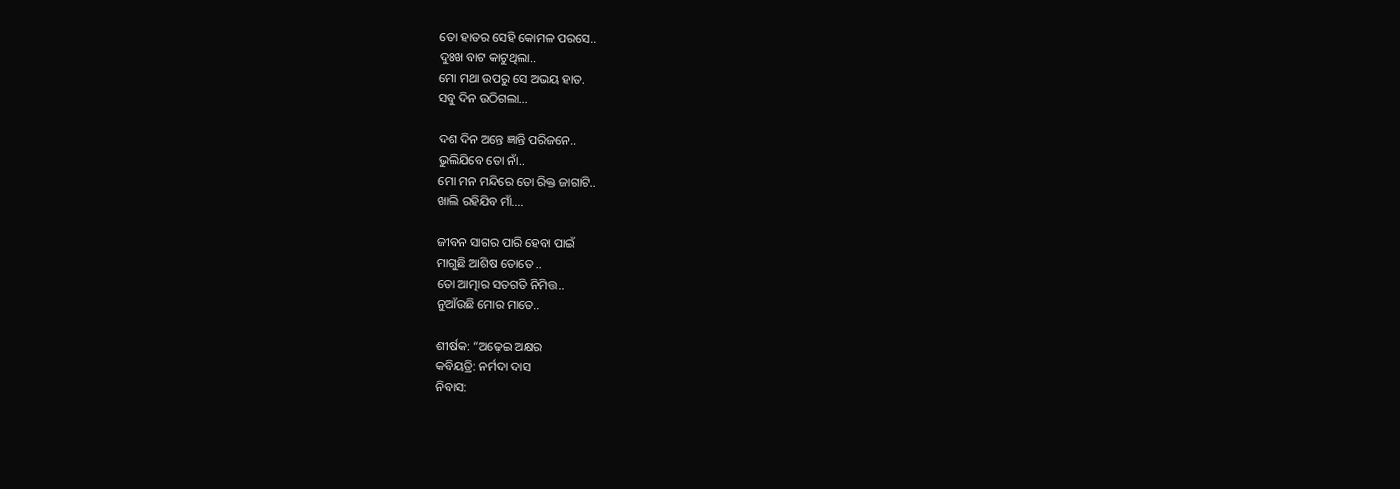ତୋ ହାତର ସେହି କୋମଳ ପରସେ..
ଦୁଃଖ ବାଟ କାଟୁଥିଲା..
ମୋ ମଥା ଉପରୁ ସେ ଅଭୟ ହାତ.
ସବୁ ଦିନ ଉଠିଗଲା…

ଦଶ ଦିନ ଅନ୍ତେ ଜ୍ଞାନ୍ତି ପରିଜନେ..
ଭୁଲିଯିବେ ତୋ ନାଁ..
ମୋ ମନ ମନ୍ଦିରେ ତୋ ରିକ୍ତ ଜାଗାଟି..
ଖାଲି ରହିଯିବ ମାଁ….

ଜୀବନ ସାଗର ପାରି ହେବା ପାଇଁ
ମାଗୁଛି ଆଶିଷ ତୋତେ ..
ତୋ ଆତ୍ମାର ସତଗତି ନିମିତ୍ତ..
ନୁଆଁଉଛି ମୋର ମାତେ..

ଶୀର୍ଷକ: “ଅଢ଼େଇ ଅକ୍ଷର
କବିୟତ୍ରି: ନର୍ମଦା ଦାସ
ନିବାସ: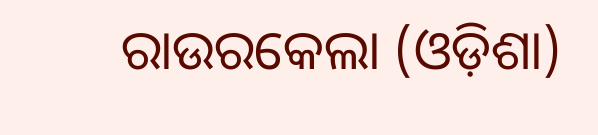ରାଉରକେଲା (ଓଡ଼ିଶା)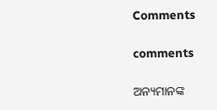Comments

comments

ଅନ୍ୟମାନଙ୍କ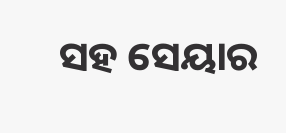ସହ ସେୟାର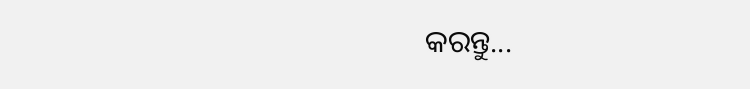କରନ୍ତୁ...